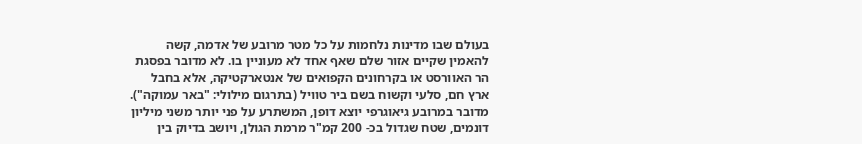בעולם שבו מדינות נלחמות על כל מטר מרובע של אדמה, קשה להאמין שקיים אזור שלם שאף אחד לא מעוניין בו. לא מדובר בפסגת הר האוורסט או בקרחונים הקפואים של אנטארקטיקה, אלא בחבל ארץ חם, סלעי וקשוח בשם ביר טוויל (בתרגום מילולי: "באר עמוקה"). מדובר במרובע גיאוגרפי יוצא דופן, המשתרע על פני יותר משני מיליון דונמים, שטח שגדול בכ- 200 קמ"ר מרמת הגולן, ויושב בדיוק בין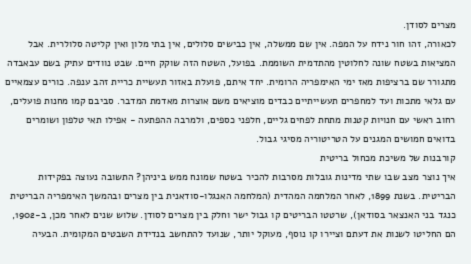מצרים לסודן.
לכאורה, זהו חור נידח על המפה. אין שם ממשלה, אין כבישים סלולים, אין בתי מלון ואין קליטה סלולרית. אבל המציאות בשטח שונה לחלוטין מהתדמית השוממת. בפועל, השטח הזה שוקק חיים. שבט נוודים עתיק בשם עבאבדה מתגורר שם ברציפות מאז ימי האימפריה הרומית. יחד איתם, פועלת באזור תעשיית כריית זהב ענפה. כורים עצמאיים עם גלאי מתכות ועד למחפרים תעשייתיים כבדים מוציאים משם אוצרות מאדמת המדבר. סביבם קמו מחנות פועלים, רחוב ראשי עם חנויות קטנות מתחת לפחים גליים, חלפני כספים, ולמרבה ההפתעה - אפילו תאי טלפון ושומרים בדואים חמושים המגנים על הטריטוריה מסיגי גבול.
קורבנות של משיכת מכחול בריטית
איך נוצר מצב שבו שתי מדינות גובלות מסרבות להכיר בשטח שמונח ממש ביניהן? התשובה נעוצה בפקידות הבריטית. בשנת 1899, לאחר המלחמה המהדית (המלחמה האנגלו-סודאנית בין מצרים ובהמשך האימפריה הבריטית כנגד בני האנצאר בסודאן), שרטטו הבריטים קו גבול ישר וחלק בין מצרים לסודן. שלוש שנים לאחר מכן, ב-1902, הם החליטו לשנות את דעתם וציירו קו נוסף, מעוקל יותר, שנועד להתחשב בנדידת השבטים המקומית. הבעיה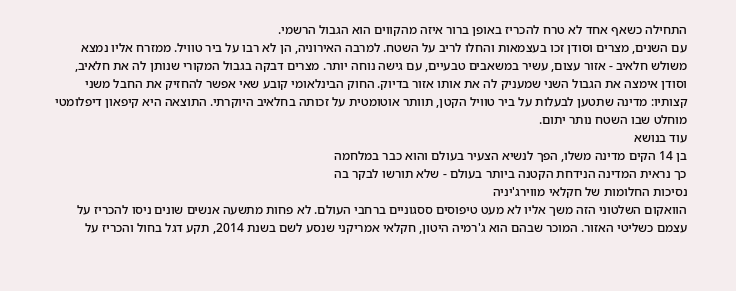התחילה כשאף אחד לא טרח להכריז באופן ברור איזה מהקווים הוא הגבול הרשמי.
עם השנים, מצרים וסודן זכו בעצמאות והחלו לריב על השטח. למרבה האירוניה, הן לא רבו על ביר טוויל. ממזרח אליו נמצא משולש חלאיב - אזור עצום, עשיר במשאבים טבעיים, עם גישה נוחה יותר. מצרים דבקה בגבול המקורי שנותן לה את חלאיב, וסודן אימצה את הגבול השני שמעניק לה את אותו אזור בדיוק. החוק הבינלאומי קובע שאי אפשר להחזיק את החבל משני קצותיו: מדינה שתטען לבעלות על ביר טוויל הקטן, תוותר אוטומטית על זכותה בחלאיב היוקרתי. התוצאה היא קיפאון דיפלומטי מוחלט שבו השטח נותר יתום.
עוד בנושא
בן 14 הקים מדינה משלו, הפך לנשיא הצעיר בעולם והוא כבר במלחמה
כך נראית המדינה הנידחת הקטנה ביותר בעולם - שלא תורשו לבקר בה
נסיכות החלומות של חקלאי מווירג'יניה
הוואקום השלטוני הזה משך אליו לא מעט טיפוסים ססגוניים ברחבי העולם. לא פחות מתשעה אנשים שונים ניסו להכריז על עצמם כשליטי האזור. המוכר שבהם הוא ג'רמיה היטון, חקלאי אמריקני שנסע לשם בשנת 2014, תקע דגל בחול והכריז על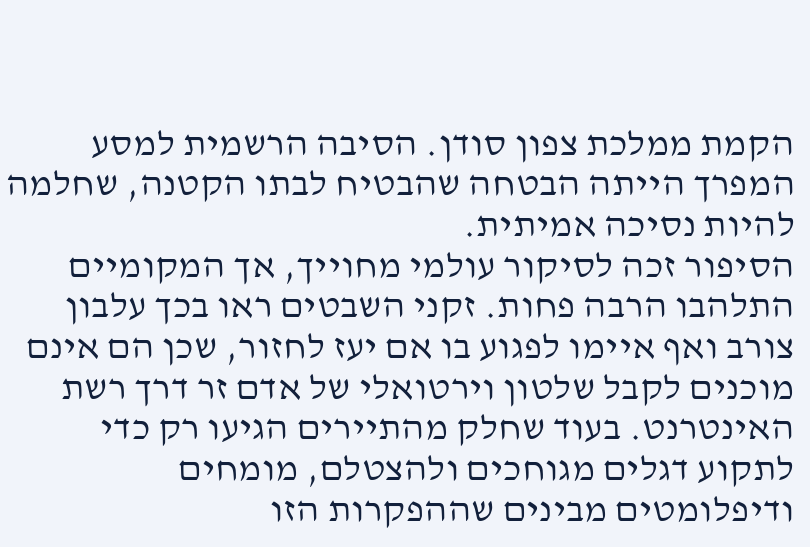הקמת ממלכת צפון סודן. הסיבה הרשמית למסע המפרך הייתה הבטחה שהבטיח לבתו הקטנה, שחלמה להיות נסיכה אמיתית.
הסיפור זכה לסיקור עולמי מחוייך, אך המקומיים התלהבו הרבה פחות. זקני השבטים ראו בכך עלבון צורב ואף איימו לפגוע בו אם יעז לחזור, שכן הם אינם מוכנים לקבל שלטון וירטואלי של אדם זר דרך רשת האינטרנט. בעוד שחלק מהתיירים הגיעו רק כדי לתקוע דגלים מגוחכים ולהצטלם, מומחים ודיפלומטים מבינים שההפקרות הזו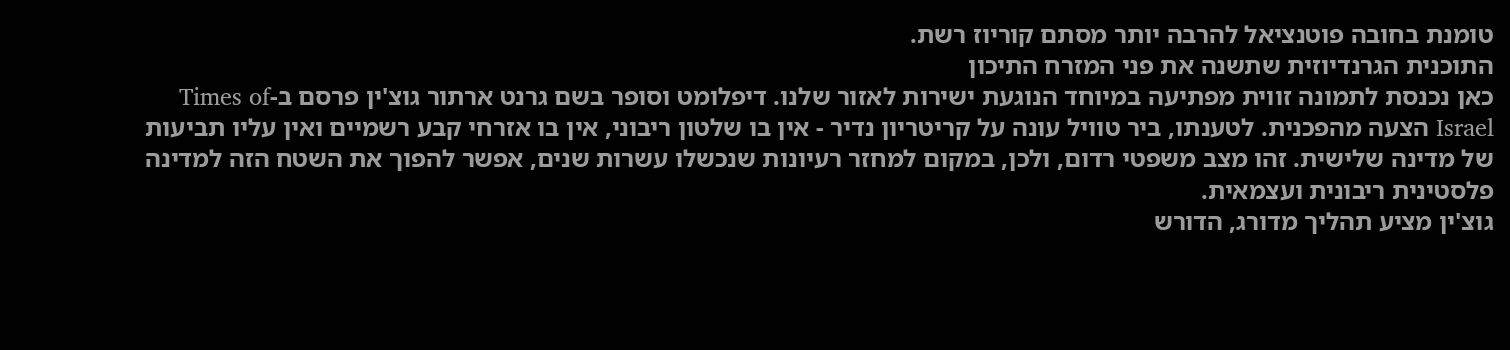טומנת בחובה פוטנציאל להרבה יותר מסתם קוריוז רשת.
התוכנית הגרנדיוזית שתשנה את פני המזרח התיכון
כאן נכנסת לתמונה זווית מפתיעה במיוחד הנוגעת ישירות לאזור שלנו. דיפלומט וסופר בשם גרנט ארתור גוצ'ין פרסם ב-Times of Israel הצעה מהפכנית. לטענתו, ביר טוויל עונה על קריטריון נדיר - אין בו שלטון ריבוני, אין בו אזרחי קבע רשמיים ואין עליו תביעות של מדינה שלישית. זהו מצב משפטי רדום, ולכן, במקום למחזר רעיונות שנכשלו עשרות שנים, אפשר להפוך את השטח הזה למדינה פלסטינית ריבונית ועצמאית.
גוצ'ין מציע תהליך מדורג, הדורש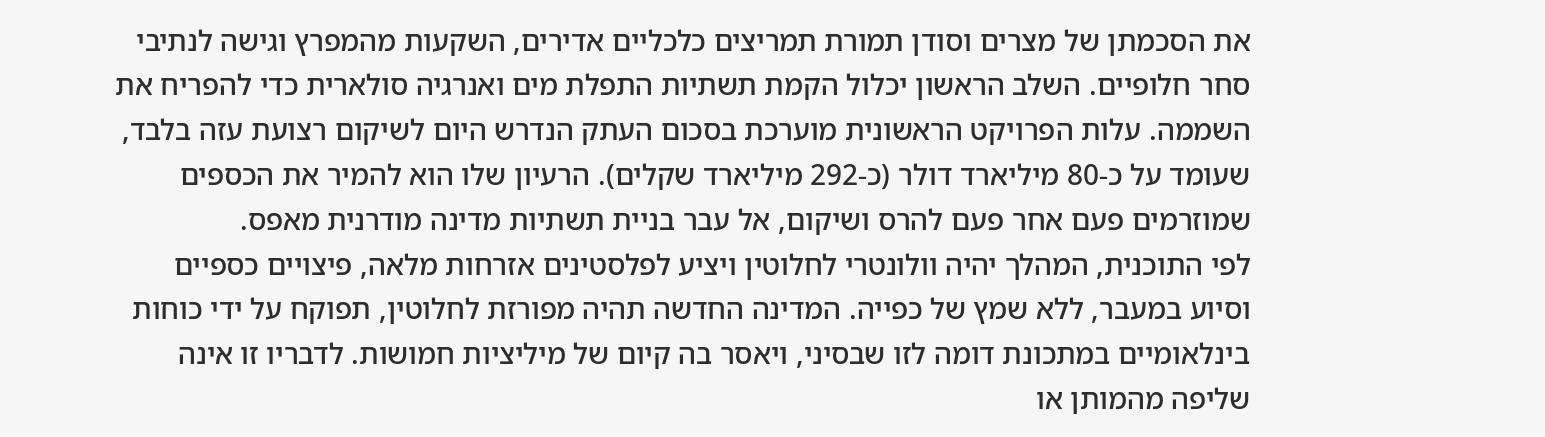את הסכמתן של מצרים וסודן תמורת תמריצים כלכליים אדירים, השקעות מהמפרץ וגישה לנתיבי סחר חלופיים. השלב הראשון יכלול הקמת תשתיות התפלת מים ואנרגיה סולארית כדי להפריח את השממה. עלות הפרויקט הראשונית מוערכת בסכום העתק הנדרש היום לשיקום רצועת עזה בלבד, שעומד על כ-80 מיליארד דולר (כ-292 מיליארד שקלים). הרעיון שלו הוא להמיר את הכספים שמוזרמים פעם אחר פעם להרס ושיקום, אל עבר בניית תשתיות מדינה מודרנית מאפס.
לפי התוכנית, המהלך יהיה וולונטרי לחלוטין ויציע לפלסטינים אזרחות מלאה, פיצויים כספיים וסיוע במעבר, ללא שמץ של כפייה. המדינה החדשה תהיה מפורזת לחלוטין, תפוקח על ידי כוחות בינלאומיים במתכונת דומה לזו שבסיני, ויאסר בה קיום של מיליציות חמושות. לדבריו זו אינה שליפה מהמותן או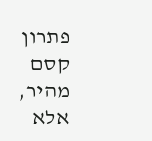פתרון קסם מהיר, אלא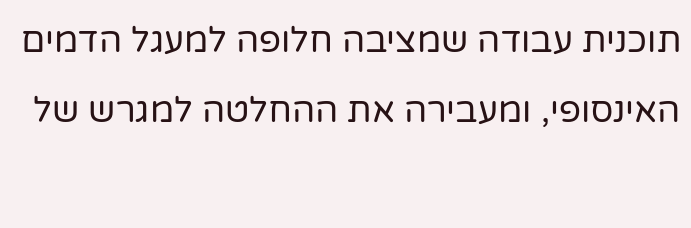תוכנית עבודה שמציבה חלופה למעגל הדמים האינסופי, ומעבירה את ההחלטה למגרש של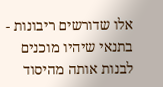אלו שדורשים ריבונות - בתנאי שיהיו מוכנים לבנות אותה מהיסוד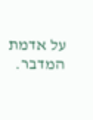על אדמת המדבר.